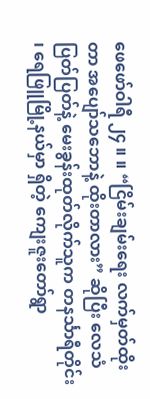ဖေဖော်ဝါရီ ၂၄ ။ ။ “ငြိမ်းချမ်းရေး လက်မှတ်ထိုးတာ အပျော်သဘောနဲ့ ထိုးတာလား” ဆိုပြီး လေသံပြတ်ပြတ်နဲ့ မေးခွန်းထုတ်လိုက်သူက တနင်္သာရီတိုင်း ၊ ရေဖြူမြို့နယ်မှာ ရှိတဲ့ ကျေးဇူးတော်ရွာ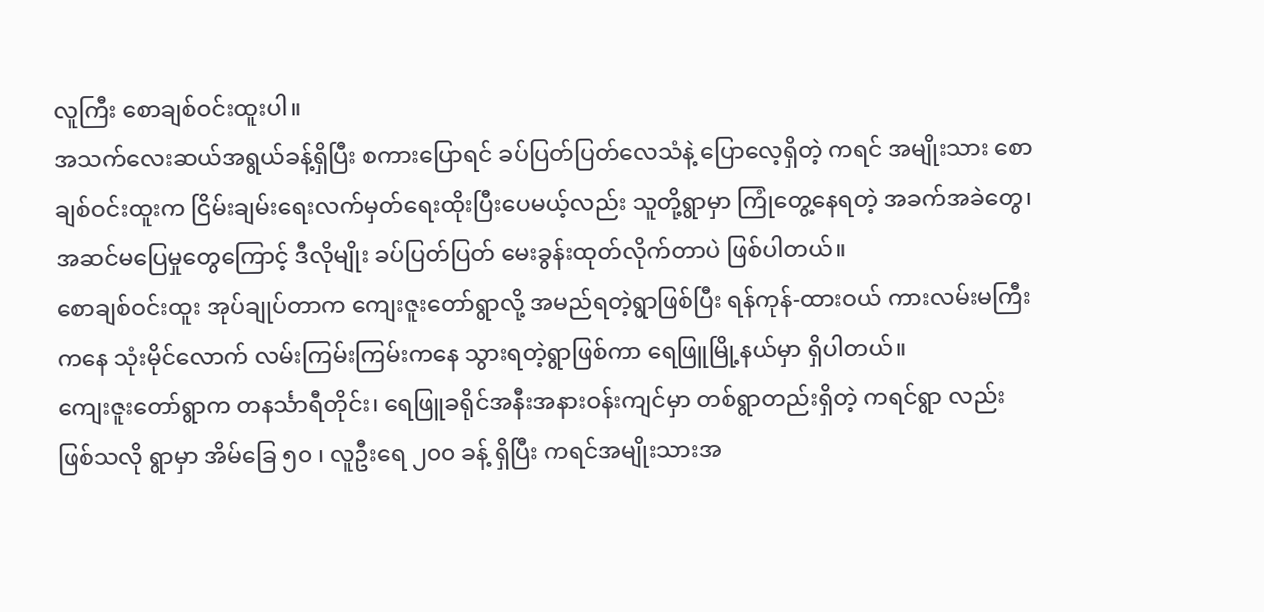လူကြီး စောချစ်ဝင်းထူးပါ။
အသက်လေးဆယ်အရွယ်ခန့်ရှိပြီး စကားပြောရင် ခပ်ပြတ်ပြတ်လေသံနဲ့ ပြောလေ့ရှိတဲ့ ကရင် အမျိုးသား စောချစ်ဝင်းထူးက ငြိမ်းချမ်းရေးလက်မှတ်ရေးထိုးပြီးပေမယ့်လည်း သူတို့ရွာမှာ ကြုံတွေ့နေရတဲ့ အခက်အခဲတွေ၊ အဆင်မပြေမှုတွေကြောင့် ဒီလိုမျိုး ခပ်ပြတ်ပြတ် မေးခွန်းထုတ်လိုက်တာပဲ ဖြစ်ပါတယ်။
စောချစ်ဝင်းထူး အုပ်ချုပ်တာက ကျေးဇူးတော်ရွာလို့ အမည်ရတဲ့ရွာဖြစ်ပြီး ရန်ကုန်-ထားဝယ် ကားလမ်းမကြီးကနေ သုံးမိုင်လောက် လမ်းကြမ်းကြမ်းကနေ သွားရတဲ့ရွာဖြစ်ကာ ရေဖြူမြို့နယ်မှာ ရှိပါတယ်။
ကျေးဇူးတော်ရွာက တနင်္သာရီတိုင်း၊ ရေဖြူခရိုင်အနီးအနားဝန်းကျင်မှာ တစ်ရွာတည်းရှိတဲ့ ကရင်ရွာ လည်း ဖြစ်သလို ရွာမှာ အိမ်ခြေ ၅၀ ၊ လူဦးရေ ၂၀၀ ခန့် ရှိပြီး ကရင်အမျိုးသားအ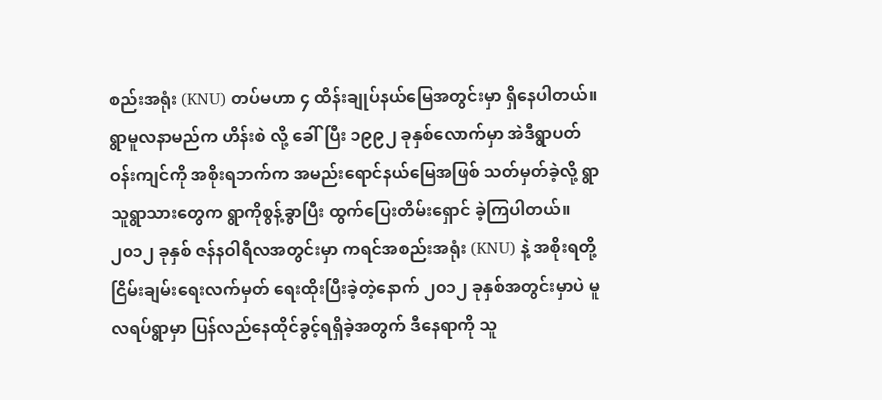စည်းအရုံး (KNU) တပ်မဟာ ၄ ထိန်းချုပ်နယ်မြေအတွင်းမှာ ရှိနေပါတယ်။
ရွာမူလနာမည်က ဟိန်းစဲ လို့ ခေါ်ပြီး ၁၉၉၂ ခုနှစ်လောက်မှာ အဲဒီရွာပတ်ဝန်းကျင်ကို အစိုးရဘက်က အမည်းရောင်နယ်မြေအဖြစ် သတ်မှတ်ခဲ့လို့ ရွာသူရွာသားတွေက ရွာကိုစွန့်ခွာပြီး ထွက်ပြေးတိမ်းရှောင် ခဲ့ကြပါတယ်။
၂၀၁၂ ခုနှစ် ဇန်နဝါရီလအတွင်းမှာ ကရင်အစည်းအရုံး (KNU) နဲ့ အစိုးရတို့ ငြိမ်းချမ်းရေးလက်မှတ် ရေးထိုးပြီးခဲ့တဲ့နောက် ၂၀၁၂ ခုနှစ်အတွင်းမှာပဲ မူလရပ်ရွာမှာ ပြန်လည်နေထိုင်ခွင့်ရရှိခဲ့အတွက် ဒီနေရာကို သူ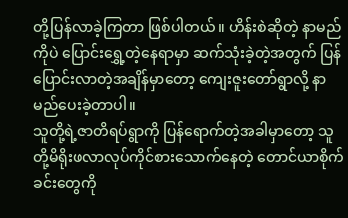တို့ပြန်လာခဲ့ကြတာ ဖြစ်ပါတယ်။ ဟိန်းစဲဆိုတဲ့ နာမည်ကိုပဲ ပြောင်းရွှေ့တဲ့နေရာမှာ ဆက်သုံးခဲ့တဲ့အတွက် ပြန်ပြောင်းလာတဲ့အချိန်မှာတော့ ကျေးဇူးတော်ရွာလို့ နာမည်ပေးခဲ့တာပါ။
သူတို့ရဲ့ဇာတိရပ်ရွာကို ပြန်ရောက်တဲ့အခါမှာတော့ သူတို့မိရိုးဖလာလုပ်ကိုင်စားသောက်နေတဲ့ တောင်ယာစိုက်ခင်းတွေကို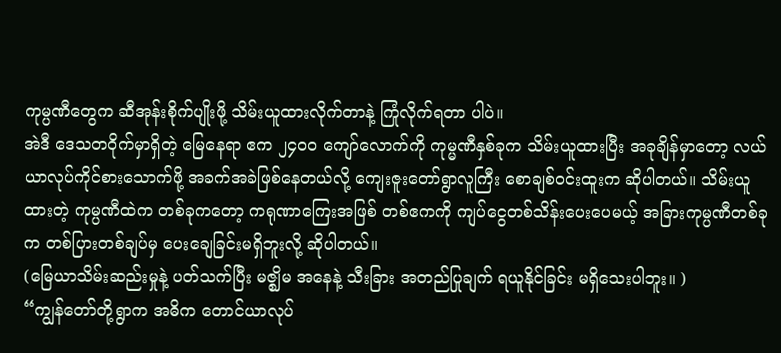ကုမ္ပဏီတွေက ဆီအုန်းစိုက်ပျိုးဖို့ သိမ်းယူထားလိုက်တာနဲ့ ကြုံလိုက်ရတာ ပါပဲ။
အဲဒီ ဒေသတဝိုက်မှာရှိတဲ့ မြေနေရာ ဧက ၂၄၀၀ ကျော်လောက်ကို ကုမ္မဏီနှစ်ခုက သိမ်းယူထားပြီး အခုချိန်မှာတော့ လယ်ယာလုပ်ကိုင်စားသောက်ဖို့ အခက်အခဲဖြစ်နေတယ်လို့ ကျေးဇူးတော်ရွာလူကြီး စောချစ်ဝင်းထူးက ဆိုပါတယ်။ သိမ်းယူထားတဲ့ ကုမ္ပဏီထဲက တစ်ခုကတော့ ကရုဏာကြေးအဖြစ် တစ်ဧကကို ကျပ်ငွေတစ်သိန်းပေးပေမယ့် အခြားကုမ္ပဏီတစ်ခုက တစ်ပြားတစ်ချပ်မှ ပေးချေခြင်းမရှိဘူးလို့ ဆိုပါတယ်။
(မြေယာသိမ်းဆည်းမှုနဲ့ ပတ်သက်ပြီး မဇ္ဈိမ အနေနဲ့ သီးခြား အတည်ပြုချက် ရယူနိုင်ခြင်း မရှိသေးပါဘူး။ )
“ကျွန်တော်တို့ရွာက အဓိက တောင်ယာလုပ်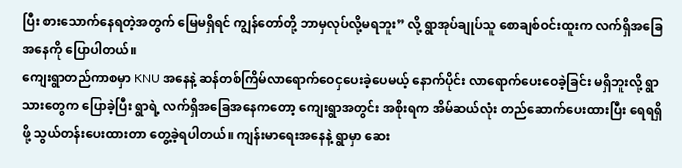ပြီး စားသောက်နေရတဲ့အတွက် မြေမရှိရင် ကျွန်တော်တို့ ဘာမှလုပ်လို့မရဘူး” လို့ ရွာအုပ်ချုပ်သူ စောချစ်ဝင်းထူးက လက်ရှိအခြေအနေကို ပြောပါတယ်။
ကျေးရွာတည်ကာစမှာ KNU အနေနဲ့ ဆန်တစ်ကြိမ်လာရောက်ဝေငှပေးခဲ့ပေမယ့် နောက်ပိုင်း လာရောက်ပေးဝေခဲ့ခြင်း မရှိဘူးလို့ ရွာသားတွေက ပြောခဲ့ပြီး ရွာရဲ့ လက်ရှိအခြေအနေကတော့ ကျေးရွာအတွင်း အစိုးရက အိမ်ဆယ်လုံး တည်ဆောက်ပေးထားပြီး ရေရရှိဖို့ သွယ်တန်းပေးထားတာ တွေ့ခဲ့ရပါတယ်။ ကျန်းမာရေးအနေနဲ့ ရွာမှာ ဆေး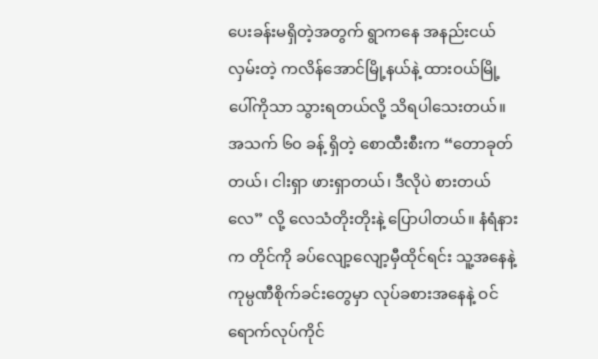ပေးခန်းမရှိတဲ့အတွက် ရွာကနေ အနည်းငယ်လှမ်းတဲ့ ကလိန်အောင်မြို့နယ်နဲ့ ထားဝယ်မြို့ပေါ်ကိုသာ သွားရတယ်လို့ သိရပါသေးတယ်။
အသက် ၆၀ ခန့် ရှိတဲ့ စောထီးစီးက “တောခုတ်တယ်၊ ငါးရှာ ဖားရှာတယ်၊ ဒီလိုပဲ စားတယ်လေ” လို့ လေသံတိုးတိုးနဲ့ ပြောပါတယ်။ နံရံနားက တိုင်ကို ခပ်လျော့လျော့မှီထိုင်ရင်း သူ့အနေနဲ့ ကုမ္ပဏီစိုက်ခင်းတွေမှာ လုပ်ခစားအနေနဲ့ ဝင်ရောက်လုပ်ကိုင်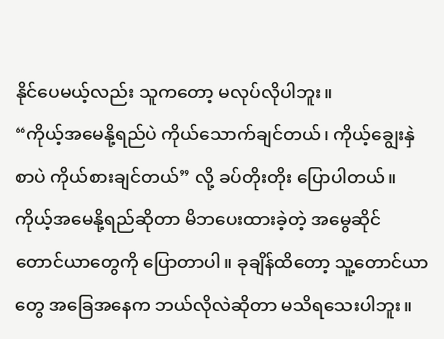နိုင်ပေမယ့်လည်း သူကတော့ မလုပ်လိုပါဘူး။
“ကိုယ့်အမေနို့ရည်ပဲ ကိုယ်သောက်ချင်တယ်၊ ကိုယ့်ချွေးနှဲစာပဲ ကိုယ်စားချင်တယ်” လို့ ခပ်တိုးတိုး ပြောပါတယ်။
ကိုယ့်အမေနို့ရည်ဆိုတာ မိဘပေးထားခဲ့တဲ့ အမွေဆိုင် တောင်ယာတွေကို ပြောတာပါ။ ခုချိန်ထိတော့ သူ့တောင်ယာတွေ အခြေအနေက ဘယ်လိုလဲဆိုတာ မသိရသေးပါဘူး။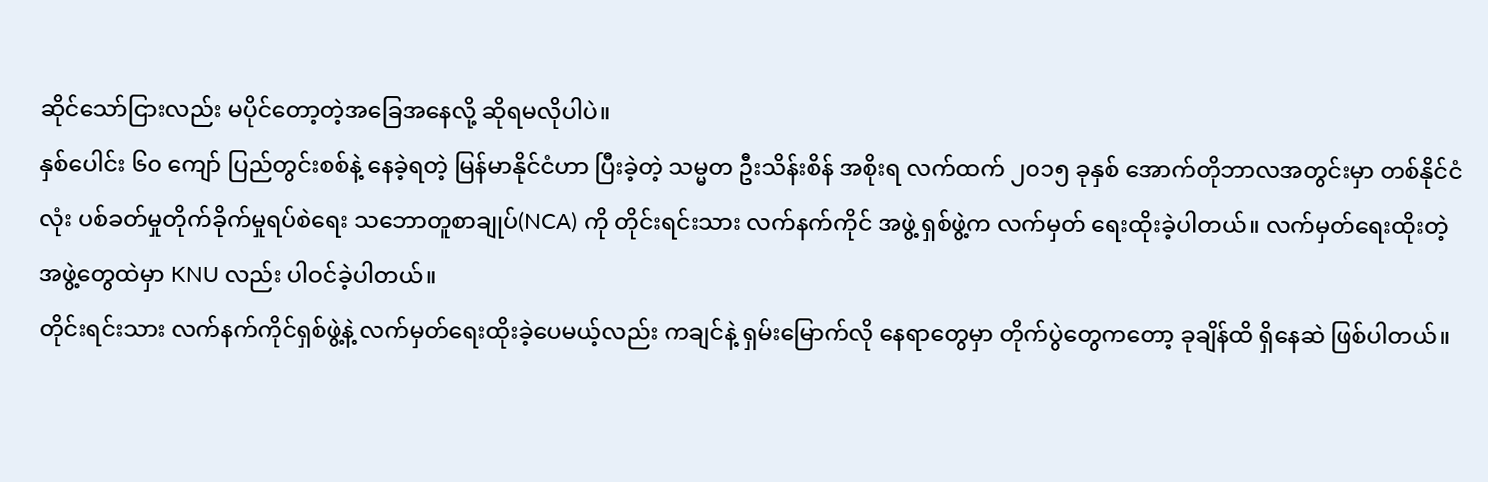ဆိုင်သော်ငြားလည်း မပိုင်တော့တဲ့အခြေအနေလို့ ဆိုရမလိုပါပဲ။
နှစ်ပေါင်း ၆၀ ကျော် ပြည်တွင်းစစ်နဲ့ နေခဲ့ရတဲ့ မြန်မာနိုင်ငံဟာ ပြီးခဲ့တဲ့ သမ္မတ ဦးသိန်းစိန် အစိုးရ လက်ထက် ၂၀၁၅ ခုနှစ် အောက်တိုဘာလအတွင်းမှာ တစ်နိုင်ငံလုံး ပစ်ခတ်မှုတိုက်ခိုက်မှုရပ်စဲရေး သဘောတူစာချုပ်(NCA) ကို တိုင်းရင်းသား လက်နက်ကိုင် အဖွဲ့ ရှစ်ဖွဲ့က လက်မှတ် ရေးထိုးခဲ့ပါတယ်။ လက်မှတ်ရေးထိုးတဲ့ အဖွဲ့တွေထဲမှာ KNU လည်း ပါဝင်ခဲ့ပါတယ်။
တိုင်းရင်းသား လက်နက်ကိုင်ရှစ်ဖွဲ့နဲ့ လက်မှတ်ရေးထိုးခဲ့ပေမယ့်လည်း ကချင်နဲ့ ရှမ်းမြောက်လို နေရာတွေမှာ တိုက်ပွဲတွေကတော့ ခုချိန်ထိ ရှိနေဆဲ ဖြစ်ပါတယ်။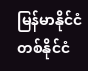မြန်မာနိုင်ငံတစ်နိုင်ငံ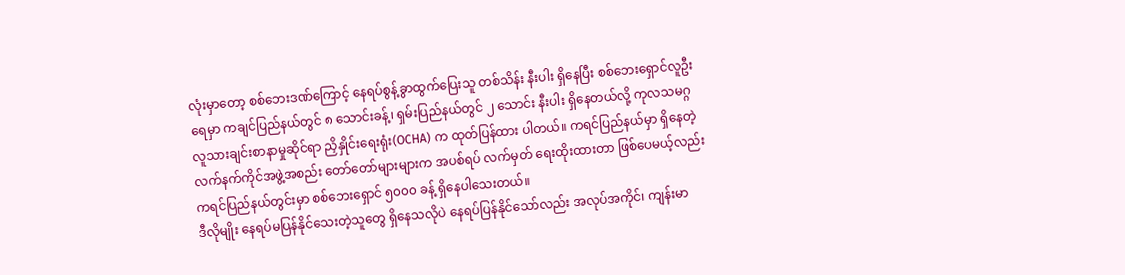လုံးမှာတော့ စစ်ဘေးဒဏ်ကြောင့် နေရပ်စွန့်ခွာထွက်ပြေးသူ တစ်သိန်း နီးပါး ရှိနေပြီး စစ်ဘေးရှောင်လူဦးရေမှာ ကချင်ပြည်နယ်တွင် ၈ သောင်းခန့်၊ ရှမ်းပြည်နယ်တွင် ၂ သောင်း နီးပါး ရှိနေတယ်လို့ ကုလသမဂ္ဂ လူသားချင်းစာနာမှုဆိုင်ရာ ညှိနှိုင်းရေးရုံး(OCHA) က ထုတ်ပြန်ထား ပါတယ်။ ကရင်ပြည်နယ်မှာ ရှိနေတဲ့ လက်နက်ကိုင်အဖွဲ့အစည်း တော်တော်များများက အပစ်ရပ် လက်မှတ် ရေးထိုးထားတာ ဖြစ်ပေမယ့်လည်း ကရင်ပြည်နယ်တွင်းမှာ စစ်ဘေးရှောင် ၅၀၀၀ ခန့် ရှိနေပါသေးတယ်။
ဒီလိုမျိုး နေရပ်မပြန်နိုင်သေးတဲ့သူတွေ ရှိနေသလိုပဲ နေရပ်ပြန်နိုင်သော်လည်း အလုပ်အကိုင်၊ ကျန်းမာ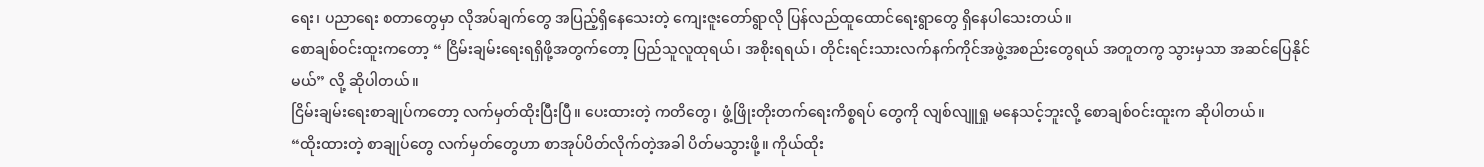ရေး၊ ပညာရေး စတာတွေမှာ လိုအပ်ချက်တွေ အပြည့်ရှိနေသေးတဲ့ ကျေးဇူးတော်ရွာလို ပြန်လည်ထူထောင်ရေးရွာတွေ ရှိနေပါသေးတယ်။
စောချစ်ဝင်းထူးကတော့ “ ငြိမ်းချမ်းရေးရရှိဖို့အတွက်တော့ ပြည်သူလူထုရယ်၊ အစိုးရရယ်၊ တိုင်းရင်းသားလက်နက်ကိုင်အဖွဲ့အစည်းတွေရယ် အတူတကွ သွားမှသာ အဆင်ပြေနိုင်မယ်” လို့ ဆိုပါတယ်။
ငြိမ်းချမ်းရေးစာချုပ်ကတော့ လက်မှတ်ထိုးပြီးပြီ။ ပေးထားတဲ့ ကတိတွေ၊ ဖွံ့ဖြိုးတိုးတက်ရေးကိစ္စရပ် တွေကို လျစ်လျူရှု မနေသင့်ဘူးလို့ စောချစ်ဝင်းထူးက ဆိုပါတယ်။
“ထိုးထားတဲ့ စာချုပ်တွေ လက်မှတ်တွေဟာ စာအုပ်ပိတ်လိုက်တဲ့အခါ ပိတ်မသွားဖို့။ ကိုယ်ထိုး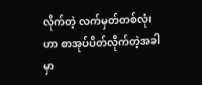လိုက်တဲ့ လက်မှတ်တစ်လုံးဟာ စာအုပ်ပိတ်လိုက်တဲ့အခါမှာ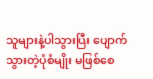သူများနဲ့ပါသွားပြီး ပျောက်သွားတဲ့ပုံစံမျိုး မဖြစ်စေ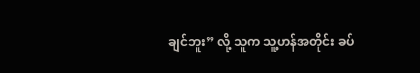ချင်ဘူး” လို့ သူက သူ့ဟန်အတိုင်း ခပ်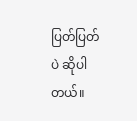ပြတ်ပြတ်ပဲ ဆိုပါတယ်။